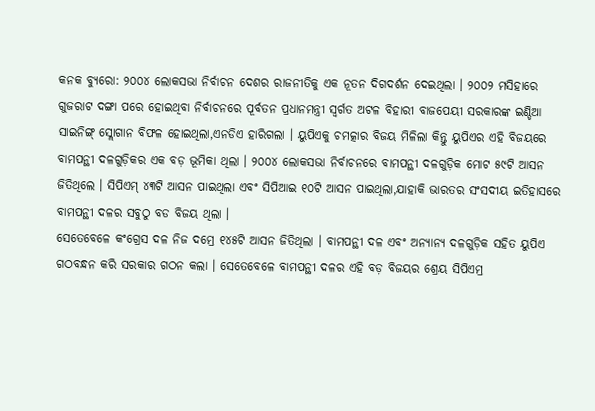କନକ ବ୍ୟୁରୋ: ୨୦୦୪ ଲୋକସଭା ନିର୍ବାଚନ ଦେଶର ରାଜନୀତିକୁ ଏକ ନୂତନ ଦିଗଦର୍ଶନ ଦେଇଥିଲା । ୨୦୦୨ ମସିହାରେ ଗୁଜରାଟ ଦଙ୍ଗା ପରେ ହୋଇଥିବା ନିର୍ବାଚନରେ ପୂର୍ବତନ ପ୍ରଧାନମନ୍ତ୍ରୀ ସ୍ୱର୍ଗତ ଅଟଳ ବିହାରୀ ବାଜପେୟୀ ସରକାରଙ୍କ ଇଣ୍ଡିଆ ସାଇନିଙ୍ଗ୍ ସ୍ଲୋଗାନ ବିଫଳ ହୋଇଥିଲା,ଏନଡିଏ ହାରିଗଲା । ୟୁପିଏକୁ ଚମତ୍କାର ବିଜୟ ମିଳିଲା କିନ୍ତୁ ୟୁପିଏର ଏହି ବିଜୟରେ ବାମପନ୍ଥୀ ଦଳଗୁଡ଼ିକର ଏକ ବଡ଼ ଭୂମିକା ଥିଲା । ୨୦୦୪ ଲୋକସଭା ନିର୍ବାଚନରେ ବାମପନ୍ଥୀ ଦଳଗୁଡ଼ିକ ମୋଟ ୫୯ଟି ଆସନ ଜିତିଥିଲେ । ସିପିଏମ୍ ୪୩ଟି ଆସନ ପାଇଥିଲା ଏବଂ ସିପିଆଇ ୧୦ଟି ଆସନ ପାଇଥିଲା,ଯାହାକି ଭାରତର ସଂସଦୀୟ ଇତିହାସରେ ବାମପନ୍ଥୀ ଦଳର ସବୁଠୁ ବଡ ବିଜୟ ଥିଲା ।
ସେତେବେଳେ କଂଗ୍ରେସ ଦଳ ନିଜ ଦମ୍ରେ ୧୪୫ଟି ଆସନ ଜିତିଥିଲା । ବାମପନ୍ଥୀ ଦଳ ଏବଂ ଅନ୍ୟାନ୍ୟ ଦଳଗୁଡ଼ିକ ସହିତ ୟୁପିଏ ଗଠବନ୍ଧନ କରି ସରକାର ଗଠନ କଲା । ସେତେବେଳେ ବାମପନ୍ଥୀ ଦଳର ଏହି ବଡ଼ ବିଜୟର ଶ୍ରେୟ ସିପିଏମ୍ର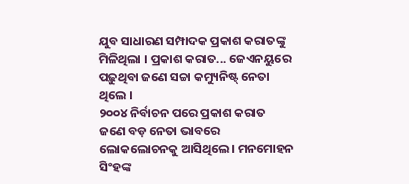ଯୁବ ସାଧାରଣ ସମ୍ପାଦକ ପ୍ରକାଶ କରାତଙ୍କୁ ମିଳିଥିଲା । ପ୍ରକାଶ କରାତ... ଜେଏନୟୁରେ ପଢ଼ୁଥିବା ଜଣେ ସଚ୍ଚା କମ୍ୟୁନିଷ୍ଟ୍ ନେତା ଥିଲେ ।
୨୦୦୪ ନିର୍ବାଚନ ପରେ ପ୍ରକାଶ କରାତ ଜଣେ ବଡ଼ ନେତା ଭାବରେ ଲୋକଲୋଚନକୁ ଆସିଥିଲେ । ମନମୋହନ ସିଂହଙ୍କ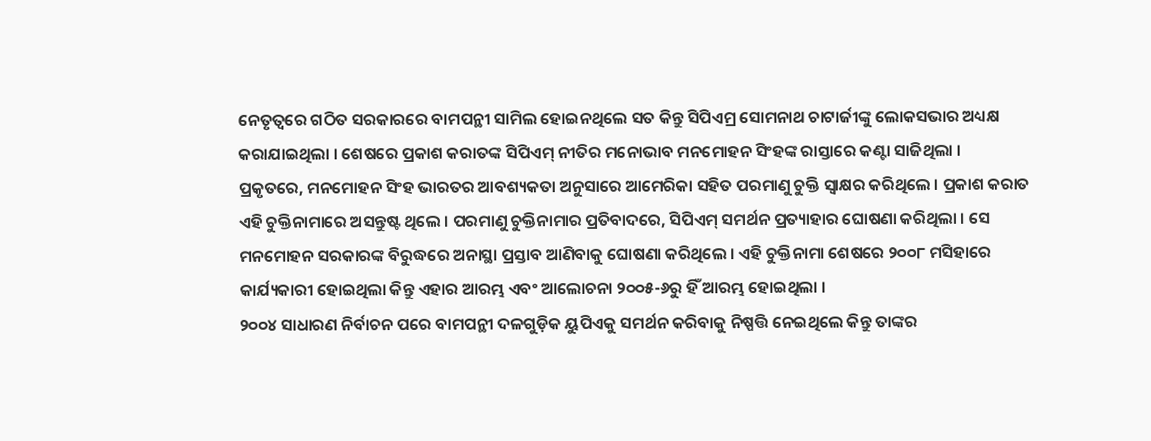ନେତୃତ୍ୱରେ ଗଠିତ ସରକାରରେ ବାମପନ୍ଥୀ ସାମିଲ ହୋଇନଥିଲେ ସତ କିନ୍ତୁ ସିପିଏମ୍ର ସୋମନାଥ ଚାଟାର୍ଜୀଙ୍କୁ ଲୋକସଭାର ଅଧ୍ୟକ୍ଷ କରାଯାଇଥିଲା । ଶେଷରେ ପ୍ରକାଶ କରାତଙ୍କ ସିପିଏମ୍ ନୀତିର ମନୋଭାବ ମନମୋହନ ସିଂହଙ୍କ ରାସ୍ତାରେ କଣ୍ଟା ସାଜିଥିଲା ।
ପ୍ରକୃତରେ, ମନମୋହନ ସିଂହ ଭାରତର ଆବଶ୍ୟକତା ଅନୁସାରେ ଆମେରିକା ସହିତ ପରମାଣୁ ଚୁକ୍ତି ସ୍ୱାକ୍ଷର କରିଥିଲେ । ପ୍ରକାଶ କରାତ ଏହି ଚୁକ୍ତିନାମାରେ ଅସନ୍ତୁଷ୍ଟ ଥିଲେ । ପରମାଣୁ ଚୁକ୍ତିନାମାର ପ୍ରତିବାଦରେ, ସିପିଏମ୍ ସମର୍ଥନ ପ୍ରତ୍ୟାହାର ଘୋଷଣା କରିଥିଲା । ସେ ମନମୋହନ ସରକାରଙ୍କ ବିରୁଦ୍ଧରେ ଅନାସ୍ଥା ପ୍ରସ୍ତାବ ଆଣିବାକୁ ଘୋଷଣା କରିଥିଲେ । ଏହି ଚୁକ୍ତିନାମା ଶେଷରେ ୨୦୦୮ ମସିହାରେ କାର୍ଯ୍ୟକାରୀ ହୋଇଥିଲା କିନ୍ତୁ ଏହାର ଆରମ୍ଭ ଏବଂ ଆଲୋଚନା ୨୦୦୫-୬ରୁ ହିଁ ଆରମ୍ଭ ହୋଇଥିଲା ।
୨୦୦୪ ସାଧାରଣ ନିର୍ବାଚନ ପରେ ବାମପନ୍ଥୀ ଦଳଗୁଡ଼ିକ ୟୁପିଏକୁ ସମର୍ଥନ କରିବାକୁ ନିଷ୍ପତ୍ତି ନେଇଥିଲେ କିନ୍ତୁ ତାଙ୍କର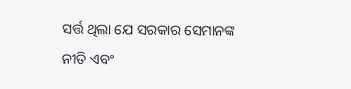ସର୍ତ୍ତ ଥିଲା ଯେ ସରକାର ସେମାନଙ୍କ ନୀତି ଏବଂ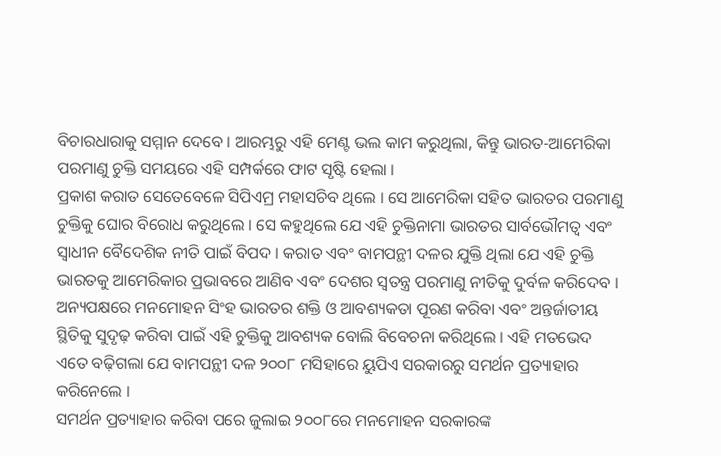ବିଚାରଧାରାକୁ ସମ୍ମାନ ଦେବେ । ଆରମ୍ଭରୁ ଏହି ମେଣ୍ଟ ଭଲ କାମ କରୁଥିଲା, କିନ୍ତୁ ଭାରତ-ଆମେରିକା ପରମାଣୁ ଚୁକ୍ତି ସମୟରେ ଏହି ସମ୍ପର୍କରେ ଫାଟ ସୃଷ୍ଟି ହେଲା ।
ପ୍ରକାଶ କରାତ ସେତେବେଳେ ସିପିଏମ୍ର ମହାସଚିବ ଥିଲେ । ସେ ଆମେରିକା ସହିତ ଭାରତର ପରମାଣୁ ଚୁକ୍ତିକୁ ଘୋର ବିରୋଧ କରୁଥିଲେ । ସେ କହୁଥିଲେ ଯେ ଏହି ଚୁକ୍ତିନାମା ଭାରତର ସାର୍ବଭୌମତ୍ୱ ଏବଂ ସ୍ୱାଧୀନ ବୈଦେଶିକ ନୀତି ପାଇଁ ବିପଦ । କରାତ ଏବଂ ବାମପନ୍ଥୀ ଦଳର ଯୁକ୍ତି ଥିଲା ଯେ ଏହି ଚୁକ୍ତି ଭାରତକୁ ଆମେରିକାର ପ୍ରଭାବରେ ଆଣିବ ଏବଂ ଦେଶର ସ୍ୱତନ୍ତ୍ର ପରମାଣୁ ନୀତିକୁ ଦୁର୍ବଳ କରିଦେବ । ଅନ୍ୟପକ୍ଷରେ ମନମୋହନ ସିଂହ ଭାରତର ଶକ୍ତି ଓ ଆବଶ୍ୟକତା ପୂରଣ କରିବା ଏବଂ ଅନ୍ତର୍ଜାତୀୟ ସ୍ଥିତିକୁ ସୁଦୃଢ଼ କରିବା ପାଇଁ ଏହି ଚୁକ୍ତିକୁ ଆବଶ୍ୟକ ବୋଲି ବିବେଚନା କରିଥିଲେ । ଏହି ମତଭେଦ ଏତେ ବଢ଼ିଗଲା ଯେ ବାମପନ୍ଥୀ ଦଳ ୨୦୦୮ ମସିହାରେ ୟୁପିଏ ସରକାରରୁ ସମର୍ଥନ ପ୍ରତ୍ୟାହାର କରିନେଲେ ।
ସମର୍ଥନ ପ୍ରତ୍ୟାହାର କରିବା ପରେ ଜୁଲାଇ ୨୦୦୮ରେ ମନମୋହନ ସରକାରଙ୍କ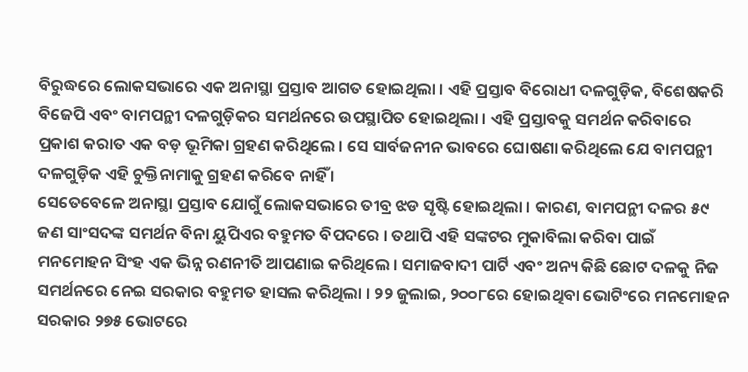ବିରୁଦ୍ଧରେ ଲୋକସଭାରେ ଏକ ଅନାସ୍ଥା ପ୍ରସ୍ତାବ ଆଗତ ହୋଇଥିଲା । ଏହି ପ୍ରସ୍ତାବ ବିରୋଧୀ ଦଳଗୁଡ଼ିକ, ବିଶେଷକରି ବିଜେପି ଏବଂ ବାମପନ୍ଥୀ ଦଳଗୁଡ଼ିକର ସମର୍ଥନରେ ଉପସ୍ଥାପିତ ହୋଇଥିଲା । ଏହି ପ୍ରସ୍ତାବକୁ ସମର୍ଥନ କରିବାରେ ପ୍ରକାଶ କରାତ ଏକ ବଡ଼ ଭୂମିକା ଗ୍ରହଣ କରିଥିଲେ । ସେ ସାର୍ବଜନୀନ ଭାବରେ ଘୋଷଣା କରିଥିଲେ ଯେ ବାମପନ୍ଥୀ ଦଳଗୁଡ଼ିକ ଏହି ଚୁକ୍ତିନାମାକୁ ଗ୍ରହଣ କରିବେ ନାହିଁ ।
ସେତେବେଳେ ଅନାସ୍ଥା ପ୍ରସ୍ତାବ ଯୋଗୁଁ ଲୋକସଭାରେ ତୀବ୍ର ଝଡ ସୃଷ୍ଟି ହୋଇଥିଲା । କାରଣ, ବାମପନ୍ଥୀ ଦଳର ୫୯ ଜଣ ସାଂସଦଙ୍କ ସମର୍ଥନ ବିନା ୟୁପିଏର ବହୁମତ ବିପଦରେ । ତଥାପି ଏହି ସଙ୍କଟର ମୁକାବିଲା କରିବା ପାଇଁ ମନମୋହନ ସିଂହ ଏକ ଭିନ୍ନ ରଣନୀତି ଆପଣାଇ କରିଥିଲେ । ସମାଜବାଦୀ ପାର୍ଟି ଏବଂ ଅନ୍ୟ କିଛି ଛୋଟ ଦଳକୁ ନିଜ ସମର୍ଥନରେ ନେଇ ସରକାର ବହୁମତ ହାସଲ କରିଥିଲା । ୨୨ ଜୁଲାଇ, ୨୦୦୮ରେ ହୋଇଥିବା ଭୋଟିଂରେ ମନମୋହନ ସରକାର ୨୭୫ ଭୋଟରେ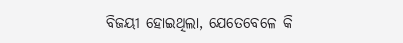ବିଜୟୀ ହୋଇଥିଲା, ଯେତେବେଳେ କି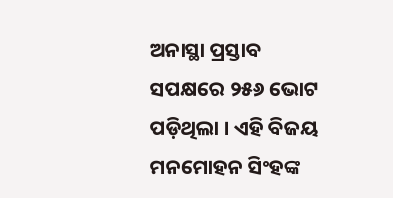ଅନାସ୍ଥା ପ୍ରସ୍ତାବ ସପକ୍ଷରେ ୨୫୬ ଭୋଟ ପଡ଼ିଥିଲା । ଏହି ବିଜୟ ମନମୋହନ ସିଂହଙ୍କ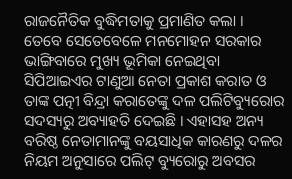ରାଜନୈତିକ ବୁଦ୍ଧିମତାକୁ ପ୍ରମାଣିତ କଲା ।
ତେବେ ସେତେବେଳେ ମନମୋହନ ସରକାର ଭାଙ୍ଗିବାରେ ମୁଖ୍ୟ ଭୂମିକା ନେଇଥିବା ସିପିଆଇଏର ଟାଣୁଆ ନେତା ପ୍ରକାଶ କରାତ ଓ ତାଙ୍କ ପତ୍ନୀ ବିନ୍ଦ୍ରା କରାତେଙ୍କୁ ଦଳ ପଲିଟିବ୍ୟୁରୋର ସଦସ୍ୟରୁ ଅବ୍ୟାହତି ଦେଇଛି । ଏହାସହ ଅନ୍ୟ ବରିଷ୍ଠ ନେତାମାନଙ୍କୁ ବୟସାଧିକ କାରଣରୁ ଦଳର ନିୟମ ଅନୁସାରେ ପଲିଟ୍ ବ୍ୟୁରୋରୁ ଅବସର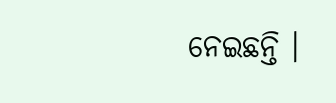ନେଇଛନ୍ତି ।